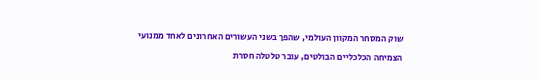שוק המסחר המקוון העולמי, שהפך בשני העשורים האחרונים לאחד ממנועי הצמיחה הכלכליים הבולטים, עובר טלטלה חסרת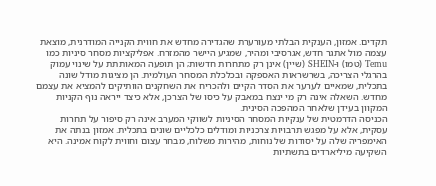תקדים. אמזון, הענקית הבלתי מעורערת שהגדירה מחדש את חווית הקנייה המודרנית, מוצאת עצמה מול אתגר חדש, אגרסיבי ומהיר, שמגיע היישר מהמזרח. אפליקציות מסחר סיניות כמו Temu (טמו) ו-SHEIN (שיין) אינן רק מתחרות חדשות; הן תופעה המאותתת על שינוי עמוק בהרגלי הצריכה, בשרשראות האספקה ובכלכלת המסחר העולמית. הן מציגות מודל שונה בתכלית, שמאיים לערער את הסדר הקיים ולהכריח את השחקנים הוותיקים להמציא את עצמם מחדש. השאלה אינה רק מי ינצח במאבק על כיסו של הצרכן, אלא כיצד ייראה נוף הקניות המקוון בעידן שלאחר המהפכה הסינית.
הכניסה הדרמטית של ענקיות המסחר הסיניות לשווקי המערב אינה רק סיפור על תחרות עסקית, אלא על מפגש תרבויות צרכניות ומודלים כלכליים שונים בתכלית. אמזון בנתה את האימפריה שלה על יסודות של נוחות, מהירות משלוח, מבחר עצום וחווית לקוח אמינה. היא השקיעה מיליארדים בתשתיות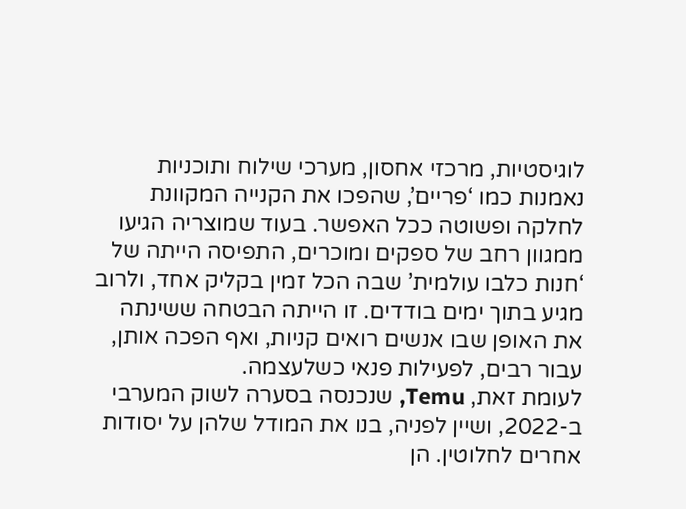לוגיסטיות, מרכזי אחסון, מערכי שילוח ותוכניות נאמנות כמו ‘פריים’, שהפכו את הקנייה המקוונת לחלקה ופשוטה ככל האפשר. בעוד שמוצריה הגיעו ממגוון רחב של ספקים ומוכרים, התפיסה הייתה של ‘חנות כלבו עולמית’ שבה הכל זמין בקליק אחד, ולרוב מגיע בתוך ימים בודדים. זו הייתה הבטחה ששינתה את האופן שבו אנשים רואים קניות, ואף הפכה אותן, עבור רבים, לפעילות פנאי כשלעצמה.
לעומת זאת, Temu, שנכנסה בסערה לשוק המערבי ב-2022, ושיין לפניה, בנו את המודל שלהן על יסודות אחרים לחלוטין. הן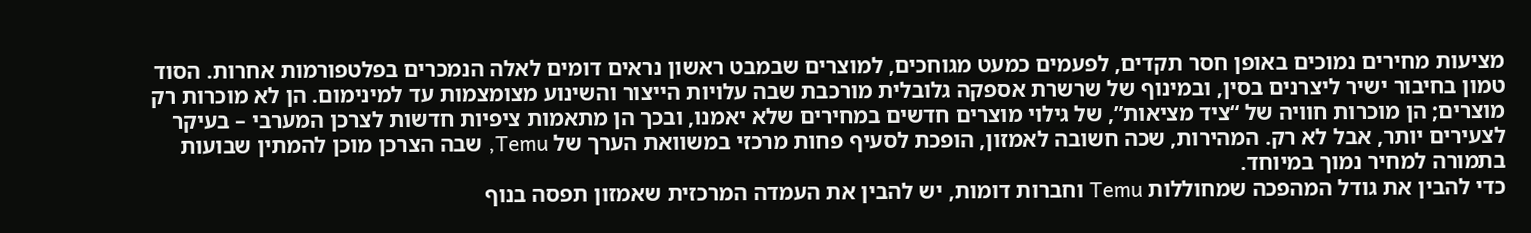מציעות מחירים נמוכים באופן חסר תקדים, לפעמים כמעט מגוחכים, למוצרים שבמבט ראשון נראים דומים לאלה הנמכרים בפלטפורמות אחרות. הסוד טמון בחיבור ישיר ליצרנים בסין, ובמינוף של שרשרת אספקה גלובלית מורכבת שבה עלויות הייצור והשינוע מצומצמות עד למינימום. הן לא מוכרות רק מוצרים; הן מוכרות חוויה של “ציד מציאות”, של גילוי מוצרים חדשים במחירים שלא יאמנו, ובכך הן מתאמות ציפיות חדשות לצרכן המערבי – בעיקר לצעירים יותר, אבל לא רק. המהירות, שכה חשובה לאמזון, הופכת לסעיף פחות מרכזי במשוואת הערך של Temu, שבה הצרכן מוכן להמתין שבועות בתמורה למחיר נמוך במיוחד.
כדי להבין את גודל המהפכה שמחוללות Temu וחברות דומות, יש להבין את העמדה המרכזית שאמזון תפסה בנוף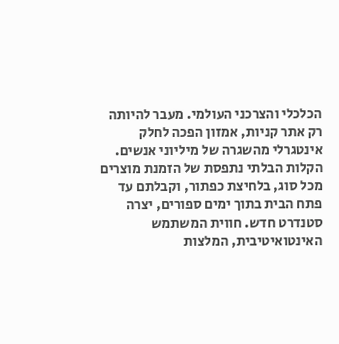הכלכלי והצרכני העולמי. מעבר להיותה רק אתר קניות, אמזון הפכה לחלק אינטגרלי מהשגרה של מיליוני אנשים. הקלות הבלתי נתפסת של הזמנת מוצרים מכל סוג, בלחיצת כפתור, וקבלתם עד פתח הבית בתוך ימים ספורים, יצרה סטנדרט חדש. חווית המשתמש האינטואיטיבית, המלצות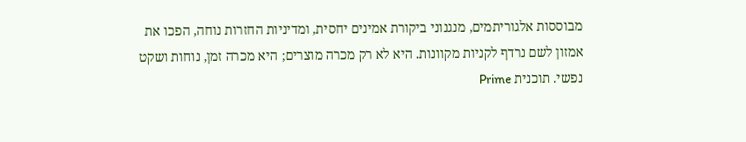מבוססות אלגוריתמים, מנגנוני ביקורת אמינים יחסית, ומדיניות החזרות נוחה, הפכו את אמזון לשם נרדף לקניות מקוונות. היא לא רק מכרה מוצרים; היא מכרה זמן, נוחות ושקט נפשי. תוכנית Prime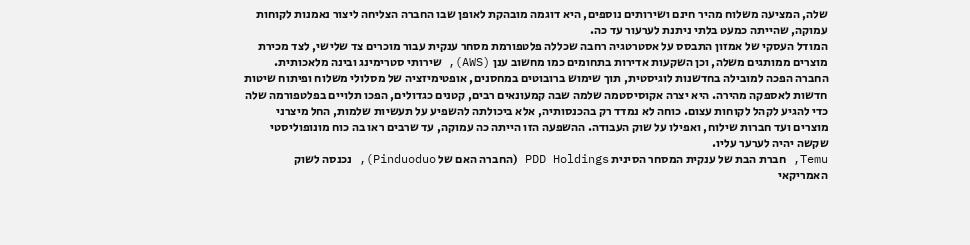שלה, המציעה משלוח מהיר חינם ושירותים נוספים, היא דוגמה מובהקת לאופן שבו החברה הצליחה ליצור נאמנות לקוחות עמוקה, שהייתה כמעט בלתי ניתנת לערעור עד כה.
המודל העסקי של אמזון התבסס על אסטרטגיה רחבה שכללה פלטפורמת מסחר ענקית עבור מוכרים צד שלישי, לצד מכירת מוצרים ממותגים משלה, וכן השקעות אדירות בתחומים כמו מחשוב ענן (AWS), שירותי סטרימינג ובינה מלאכותית. החברה הפכה למובילה בחדשנות לוגיסטית, תוך שימוש ברובוטים במחסנים, אופטימיזציה של מסלולי משלוח ופיתוח שיטות חדשות לאספקה מהירה. היא יצרה אקוסיסטמה שלמה שבה קמעונאים רבים, קטנים כגדולים, הפכו תלויים בפלטפורמה שלה כדי להגיע לקהל לקוחות עצום. כוחה לא נמדד רק בהכנסותיה, אלא ביכולתה להשפיע על תעשיות שלמות, החל מיצרני מוצרים ועד חברות שילוח, ואפילו על שוק העבודה. ההשפעה הזו הייתה כה עמוקה, עד שרבים ראו בה כוח מונופוליסטי שקשה יהיה לערער עליו.
Temu, חברת הבת של ענקית המסחר הסינית PDD Holdings (החברה האם של Pinduoduo), נכנסה לשוק האמריקאי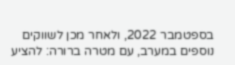בספטמבר 2022, ולאחר מכן לשווקים נוספים במערב, עם מטרה ברורה: להציע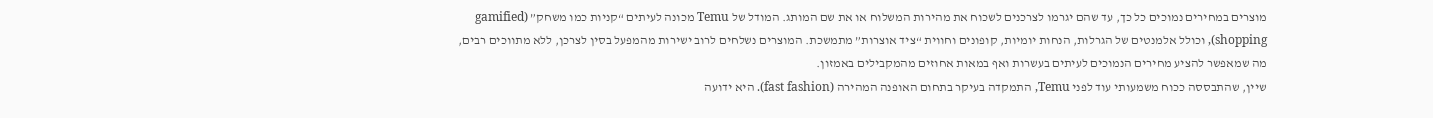מוצרים במחירים נמוכים כל כך, עד שהם יגרמו לצרכנים לשכוח את מהירות המשלוח או את שם המותג. המודל של Temu מכונה לעיתים “קניות כמו משחק” (gamified shopping), וכולל אלמנטים של הגרלות, הנחות יומיות, קופונים וחווית “ציד אוצרות” מתמשכת. המוצרים נשלחים לרוב ישירות מהמפעל בסין לצרכן, ללא מתווכים רבים, מה שמאפשר להציע מחירים הנמוכים לעיתים בעשרות ואף במאות אחוזים מהמקבילים באמזון.
שיין, שהתבססה ככוח משמעותי עוד לפני Temu, התמקדה בעיקר בתחום האופנה המהירה (fast fashion). היא ידועה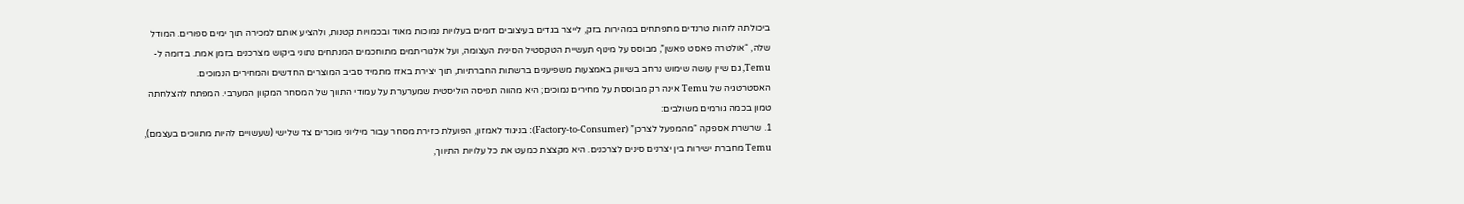ביכולתה לזהות טרנדים מתפתחים במהירות בזק, לייצר בגדים בעיצובים דומים בעלויות נמוכות מאוד ובכמויות קטנות, ולהציע אותם למכירה תוך ימים ספורים. המודל שלה, “אולטרה פאסט פאשן”, מבוסס על מינוף תעשיית הטקסטיל הסינית העצומה, ועל אלגוריתמים מתוחכמים המנתחים נתוני ביקוש מצרכנים בזמן אמת. בדומה ל-Temu, גם שיין עושה שימוש נרחב בשיווק באמצעות משפיענים ברשתות החברתיות, תוך יצירת באזז מתמיד סביב המוצרים החדשים והמחירים הנמוכים.
האסטרטגיה של Temu אינה רק מבוססת על מחירים נמוכים; היא מהווה תפיסה הוליסטית שמערערת על עמודי התווך של המסחר המקוון המערבי. המפתח להצלחתה טמון בכמה גורמים משולבים:
1. שרשרת אספקה “מהמפעל לצרכן” (Factory-to-Consumer): בניגוד לאמזון, הפועלת כזירת מסחר עבור מיליוני מוכרים צד שלישי (שעשויים להיות מתווכים בעצמם), Temu מחברת ישירות בין יצרנים סינים לצרכנים. היא מקצצת כמעט את כל עלויות התיווך,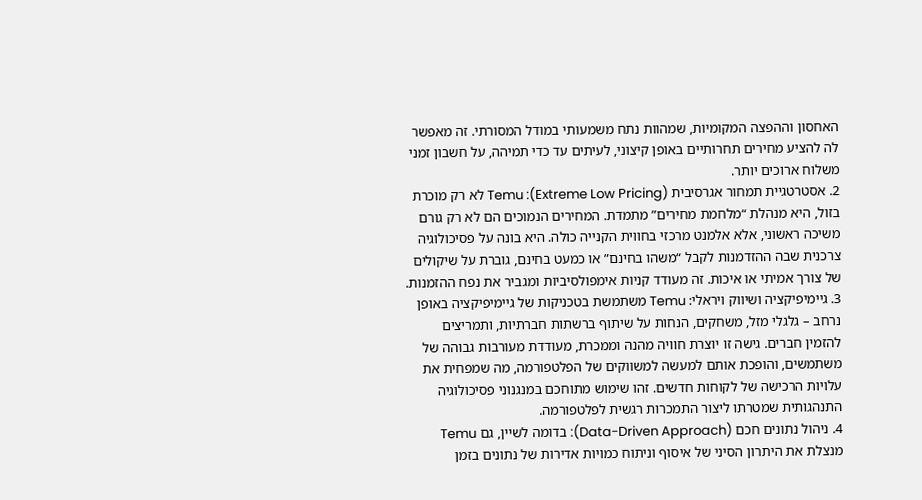האחסון וההפצה המקומיות, שמהוות נתח משמעותי במודל המסורתי. זה מאפשר לה להציע מחירים תחרותיים באופן קיצוני, לעיתים עד כדי תמיהה, על חשבון זמני משלוח ארוכים יותר.
2. אסטרטגיית תמחור אגרסיבית (Extreme Low Pricing): Temu לא רק מוכרת בזול, היא מנהלת “מלחמת מחירים” מתמדת. המחירים הנמוכים הם לא רק גורם משיכה ראשוני, אלא אלמנט מרכזי בחווית הקנייה כולה. היא בונה על פסיכולוגיה צרכנית שבה ההזדמנות לקבל “משהו בחינם” או כמעט בחינם, גוברת על שיקולים של צורך אמיתי או איכות. זה מעודד קניות אימפולסיביות ומגביר את נפח ההזמנות.
3. גיימיפיקציה ושיווק ויראלי: Temu משתמשת בטכניקות של גיימיפיקציה באופן נרחב – גלגלי מזל, משחקים, הנחות על שיתוף ברשתות חברתיות, ותמריצים להזמין חברים. גישה זו יוצרת חוויה מהנה וממכרת, מעודדת מעורבות גבוהה של משתמשים, והופכת אותם למעשה למשווקים של הפלטפורמה, מה שמפחית את עלויות הרכישה של לקוחות חדשים. זהו שימוש מתוחכם במנגנוני פסיכולוגיה התנהגותית שמטרתו ליצור התמכרות רגשית לפלטפורמה.
4. ניהול נתונים חכם (Data-Driven Approach): בדומה לשיין, גם Temu מנצלת את היתרון הסיני של איסוף וניתוח כמויות אדירות של נתונים בזמן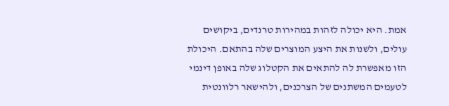אמת. היא יכולה לזהות במהירות טרנדים, ביקושים עולים, ולשנות את היצע המוצרים שלה בהתאם. היכולת הזו מאפשרת לה להתאים את הקטלוג שלה באופן דינמי לטעמים המשתנים של הצרכנים, ולהישאר רלוונטית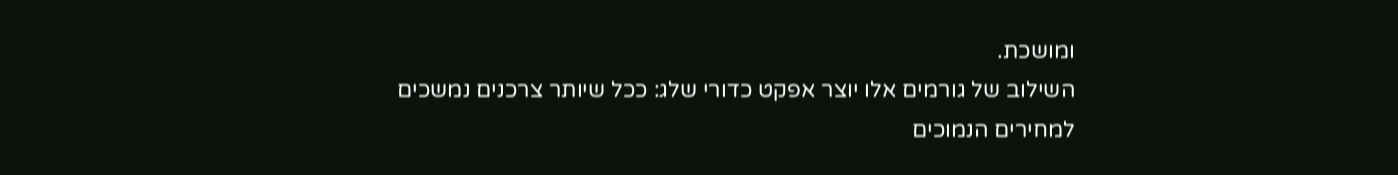ומושכת.
השילוב של גורמים אלו יוצר אפקט כדורי שלג: ככל שיותר צרכנים נמשכים למחירים הנמוכים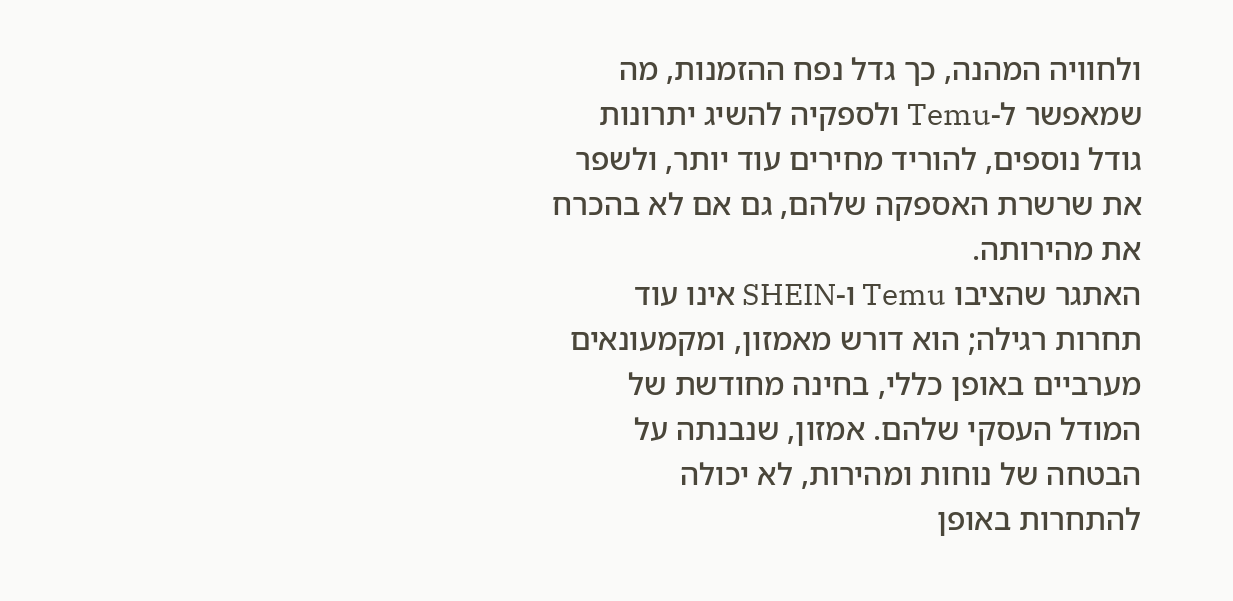ולחוויה המהנה, כך גדל נפח ההזמנות, מה שמאפשר ל-Temu ולספקיה להשיג יתרונות גודל נוספים, להוריד מחירים עוד יותר, ולשפר את שרשרת האספקה שלהם, גם אם לא בהכרח את מהירותה.
האתגר שהציבו Temu ו-SHEIN אינו עוד תחרות רגילה; הוא דורש מאמזון, ומקמעונאים מערביים באופן כללי, בחינה מחודשת של המודל העסקי שלהם. אמזון, שנבנתה על הבטחה של נוחות ומהירות, לא יכולה להתחרות באופן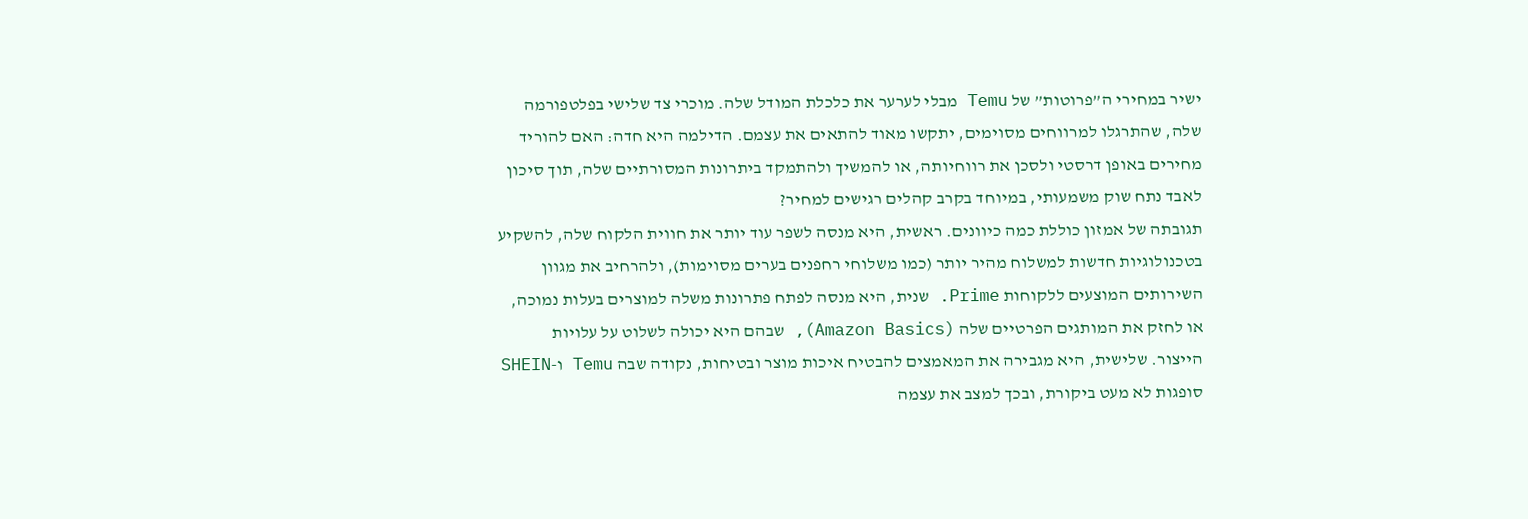ישיר במחירי ה”פרוטות” של Temu מבלי לערער את כלכלת המודל שלה. מוכרי צד שלישי בפלטפורמה שלה, שהתרגלו למרווחים מסוימים, יתקשו מאוד להתאים את עצמם. הדילמה היא חדה: האם להוריד מחירים באופן דרסטי ולסכן את רווחיותה, או להמשיך ולהתמקד ביתרונות המסורתיים שלה, תוך סיכון לאבד נתח שוק משמעותי, במיוחד בקרב קהלים רגישים למחיר?
תגובתה של אמזון כוללת כמה כיוונים. ראשית, היא מנסה לשפר עוד יותר את חווית הלקוח שלה, להשקיע בטכנולוגיות חדשות למשלוח מהיר יותר (כמו משלוחי רחפנים בערים מסוימות), ולהרחיב את מגוון השירותים המוצעים ללקוחות Prime. שנית, היא מנסה לפתח פתרונות משלה למוצרים בעלות נמוכה, או לחזק את המותגים הפרטיים שלה (Amazon Basics), שבהם היא יכולה לשלוט על עלויות הייצור. שלישית, היא מגבירה את המאמצים להבטיח איכות מוצר ובטיחות, נקודה שבה Temu ו-SHEIN סופגות לא מעט ביקורת, ובכך למצב את עצמה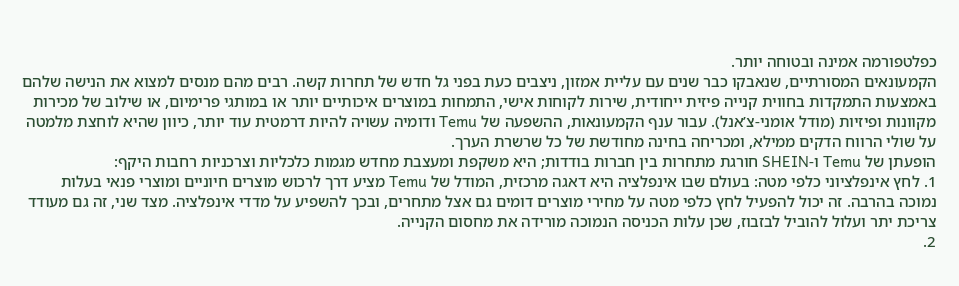כפלטפורמה אמינה ובטוחה יותר.
הקמעונאים המסורתיים, שנאבקו כבר שנים עם עליית אמזון, ניצבים כעת בפני גל חדש של תחרות קשה. רבים מהם מנסים למצוא את הנישה שלהם באמצעות התמקדות בחווית קנייה פיזית ייחודית, שירות לקוחות אישי, התמחות במוצרים איכותיים יותר או במותגי פרימיום, או שילוב של מכירות מקוונות ופיזיות (מודל אומני-צ’אנל). עבור ענף הקמעונאות, ההשפעה של Temu ודומיה עשויה להיות דרמטית עוד יותר, כיוון שהיא לוחצת מלמטה על שולי הרווח הדקים ממילא, ומכריחה בחינה מחודשת של כל שרשרת הערך.
הופעתן של Temu ו-SHEIN חורגת מתחרות בין חברות בודדות; היא משקפת ומעצבת מחדש מגמות כלכליות וצרכניות רחבות היקף:
1. לחץ אינפלציוני כלפי מטה: בעולם שבו אינפלציה היא דאגה מרכזית, המודל של Temu מציע דרך לרכוש מוצרים חיוניים ומוצרי פנאי בעלות נמוכה בהרבה. זה יכול להפעיל לחץ כלפי מטה על מחירי מוצרים דומים גם אצל מתחרים, ובכך להשפיע על מדדי אינפלציה. מצד שני, זה גם מעודד צריכת יתר ועלול להוביל לבזבוז, שכן עלות הכניסה הנמוכה מורידה את מחסום הקנייה.
2.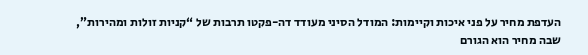העדפת מחיר על פני איכות וקיימות: המודל הסיני מעודד דה-פקטו תרבות של “קניות זולות ומהירות”, שבה מחיר הוא הגורם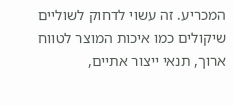המכריע. זה עשוי לדחוק לשוליים שיקולים כמו איכות המוצר לטווח ארוך, תנאי ייצור אתיים,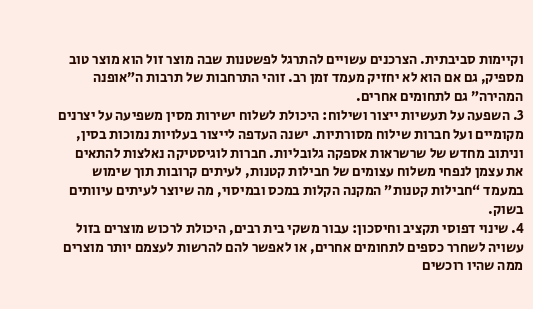וקיימות סביבתית. הצרכנים עשויים להתרגל לפשטנות שבה מוצר זול הוא מוצר טוב מספיק, גם אם הוא לא יחזיק מעמד זמן רב. זוהי התרחבות של תרבות ה”אופנה המהירה” גם לתחומים אחרים.
3. השפעה על תעשיות ייצור ושילוח: היכולת לשלוח ישירות מסין משפיעה על יצרנים מקומיים ועל חברות שילוח מסורתיות. ישנה העדפה לייצור בעלויות נמוכות בסין, וניתוב מחדש של שרשראות אספקה גלובליות. חברות לוגיסטיקה נאלצות להתאים את עצמן לנפחי משלוח עצומים של חבילות קטנות, לעיתים קרובות תוך שימוש במעמד “חבילות קטנות” המקנה הקלות במכס ובמיסוי, מה שיוצר לעיתים עיוותים בשוק.
4. שינוי דפוסי תקציב וחיסכון: עבור משקי בית רבים, היכולת לרכוש מוצרים בזול עשויה לשחרר כספים לתחומים אחרים, או לאפשר להם להרשות לעצמם יותר מוצרים ממה שהיו רוכשים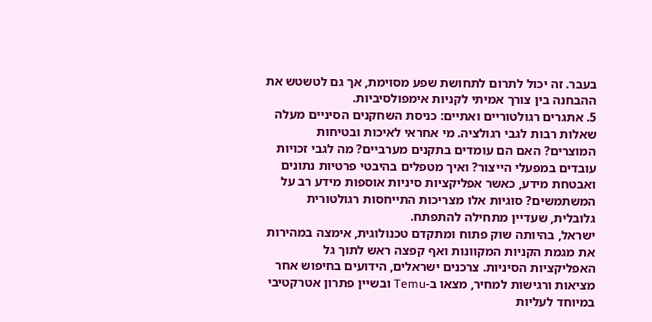בעבר. זה יכול לתרום לתחושת שפע מסוימת, אך גם לטשטש את ההבחנה בין צורך אמיתי לקניות אימפולסיביות.
5. אתגרים רגולטוריים ואתיים: כניסת השחקנים הסיניים מעלה שאלות רבות לגבי רגולציה. מי אחראי לאיכות ובטיחות המוצרים? האם הם עומדים בתקנים מערביים? מה לגבי זכויות עובדים במפעלי הייצור? ואיך מטפלים בהיבטי פרטיות נתונים ואבטחת מידע, כאשר אפליקציות סיניות אוספות מידע רב על המשתמשים? סוגיות אלו מצריכות התייחסות רגולטורית גלובלית, שעדיין מתחילה להתפתח.
ישראל, בהיותה שוק פתוח ומתקדם טכנולוגית, אימצה במהירות את מגמת הקניות המקוונות ואף קפצה ראש לתוך גל האפליקציות הסיניות. צרכנים ישראלים, הידועים בחיפוש אחר מציאות ורגישות למחיר, מצאו ב-Temu ובשיין פתרון אטרקטיבי במיוחד לעליות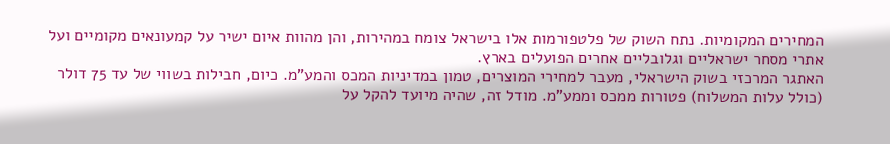המחירים המקומיות. נתח השוק של פלטפורמות אלו בישראל צומח במהירות, והן מהוות איום ישיר על קמעונאים מקומיים ועל אתרי מסחר ישראליים וגלובליים אחרים הפועלים בארץ.
האתגר המרכזי בשוק הישראלי, מעבר למחירי המוצרים, טמון במדיניות המכס והמע”מ. כיום, חבילות בשווי של עד 75 דולר (כולל עלות המשלוח) פטורות ממכס וממע”מ. מודל זה, שהיה מיועד להקל על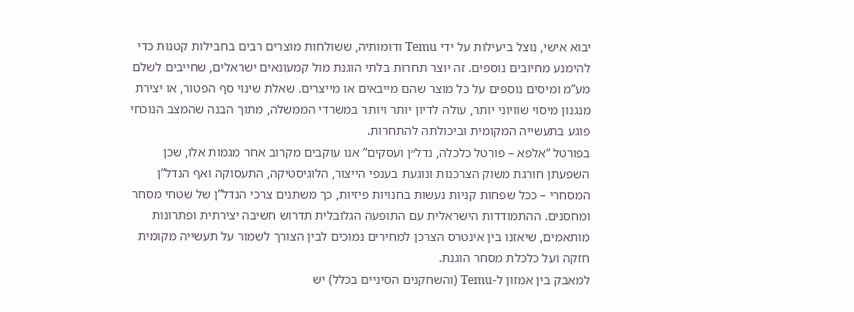יבוא אישי, נוצל ביעילות על ידי Temu ודומותיה, ששולחות מוצרים רבים בחבילות קטנות כדי להימנע מחיובים נוספים. זה יוצר תחרות בלתי הוגנת מול קמעונאים ישראלים, שחייבים לשלם מע”מ ומיסים נוספים על כל מוצר שהם מייבאים או מייצרים. שאלת שינוי סף הפטור, או יצירת מנגנון מיסוי שוויוני יותר, עולה לדיון יותר ויותר במשרדי הממשלה, מתוך הבנה שהמצב הנוכחי פוגע בתעשייה המקומית וביכולתה להתחרות.
בפורטל “אלפא – פורטל כלכלה, נדל״ן ועסקים” אנו עוקבים מקרוב אחר מגמות אלו, שכן השפעתן חורגת משוק הצרכנות ונוגעת בענפי הייצור, הלוגיסטיקה, התעסוקה ואף הנדל”ן המסחרי – ככל שפחות קניות נעשות בחנויות פיזיות, כך משתנים צרכי הנדל”ן של שטחי מסחר ומחסנים. ההתמודדות הישראלית עם התופעה הגלובלית תדרוש חשיבה יצירתית ופתרונות מותאמים, שיאזנו בין אינטרס הצרכן למחירים נמוכים לבין הצורך לשמור על תעשייה מקומית חזקה ועל כלכלת מסחר הוגנת.
למאבק בין אמזון ל-Temu (והשחקנים הסיניים בכלל) יש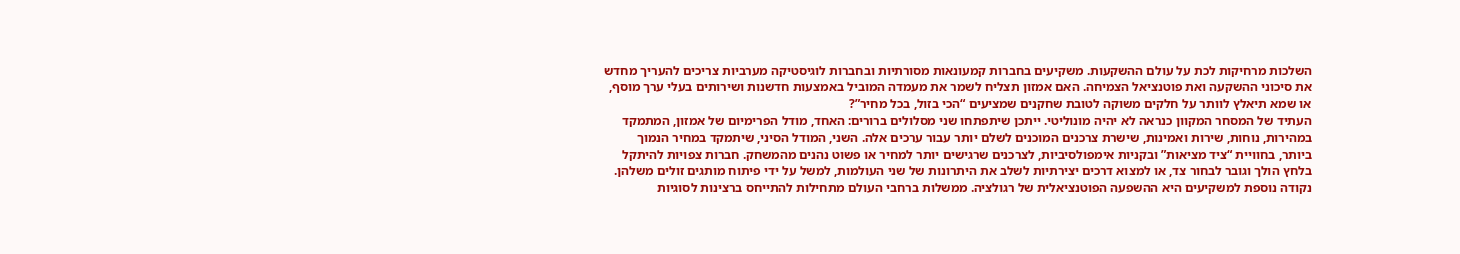השלכות מרחיקות לכת על עולם ההשקעות. משקיעים בחברות קמעונאות מסורתיות ובחברות לוגיסטיקה מערביות צריכים להעריך מחדש את סיכוני ההשקעה ואת פוטנציאל הצמיחה. האם אמזון תצליח לשמר את מעמדה המוביל באמצעות חדשנות ושירותים בעלי ערך מוסף, או שמא תיאלץ לוותר על חלקים משוקה לטובת שחקנים שמציעים “הכי בזול, בכל מחיר”?
העתיד של המסחר המקוון כנראה לא יהיה מונוליטי. ייתכן שיתפתחו שני מסלולים ברורים: האחד, מודל הפרימיום של אמזון, המתמקד במהירות, נוחות, שירות ואמינות, שישרת צרכנים המוכנים לשלם יותר עבור ערכים אלה. השני, המודל הסיני, שיתמקד במחיר הנמוך ביותר, בחוויית “ציד מציאות” ובקניות אימפולסיביות, לצרכנים שרגישים יותר למחיר או פשוט נהנים מהמשחק. חברות צפויות להיתקל בלחץ הולך וגובר לבחור צד, או למצוא דרכים יצירתיות לשלב את היתרונות של שני העולמות, למשל על ידי פיתוח מותגים זולים משלהן.
נקודה נוספת למשקיעים היא ההשפעה הפוטנציאלית של רגולציה. ממשלות ברחבי העולם מתחילות להתייחס ברצינות לסוגיות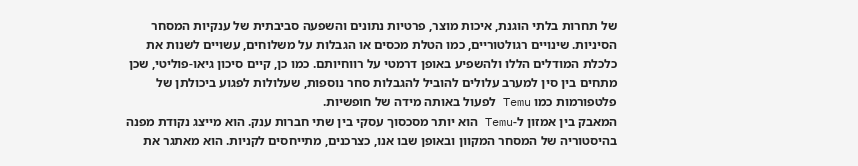של תחרות בלתי הוגנת, איכות מוצר, פרטיות נתונים והשפעה סביבתית של ענקיות המסחר הסיניות. שינויים רגולטוריים, כמו הטלת מכסים או הגבלות על משלוחים, עשויים לשנות את כלכלת המודלים הללו ולהשפיע באופן דרמטי על רווחיותם. כמו כן, קיים סיכון גיאו-פוליטי, שכן מתחים בין סין למערב עלולים להוביל להגבלות סחר נוספות, שעלולות לפגוע ביכולתן של פלטפורמות כמו Temu לפעול באותה מידה של חופשיות.
המאבק בין אמזון ל-Temu הוא יותר מסכסוך עסקי בין שתי חברות ענק. הוא מייצג נקודת מפנה בהיסטוריה של המסחר המקוון ובאופן שבו אנו, כצרכנים, מתייחסים לקניות. הוא מאתגר את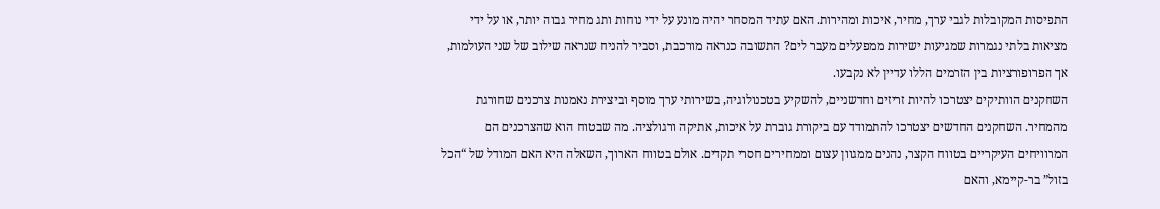התפיסות המקובלות לגבי ערך, מחיר, איכות ומהירות. האם עתיד המסחר יהיה מונע על ידי נוחות ותג מחיר גבוה יותר, או על ידי מציאות בלתי נגמרות שמגיעות ישירות ממפעלים מעבר לים? התשובה כנראה מורכבת, וסביר להניח שנראה שילוב של שני העולמות, אך הפרופורציות בין הזרמים הללו עדיין לא נקבעו.
השחקנים הוותיקים יצטרכו להיות זריזים וחדשניים, להשקיע בטכנולוגיה, בשירותי ערך מוסף וביצירת נאמנות צרכנים שחורגת מהמחיר. השחקנים החדשים יצטרכו להתמודד עם ביקורת גוברת על איכות, אתיקה ורגולציה. מה שבטוח הוא שהצרכנים הם המרוויחים העיקריים בטווח הקצר, נהנים ממגוון עצום וממחירים חסרי תקדים. אולם בטווח הארוך, השאלה היא האם המודל של “הכל בזול” בר-קיימא, והאם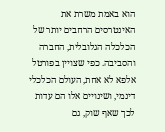הוא באמת משרת את האינטרסים הרחבים יותר של הכלכלה הגלובלית, החברה והסביבה. כפי שצויין בפורטל אלפא לא אחת, העולם הכלכלי דינמי, ושינויים אלו הם עדות לכך שאף שוק, גם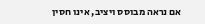אם נראה מבוסס ויציב, אינו חסין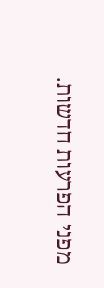מפני הפרעות חדשות.